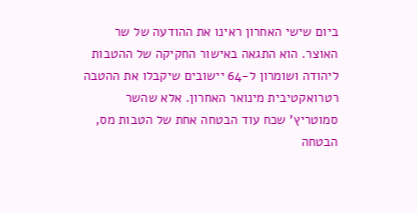ביום שישי האחרון ראינו את ההודעה של שר האוצר. הוא התגאה באישור החקיקה של ההטבות ליהודה ושומרון ל-64 יישובים שיקבלו את ההטבה רטרואקטיבית מינואר האחרון. אלא שהשר סמוטריץ' שכח עוד הבטחה אחת של הטבות מס, הבטחה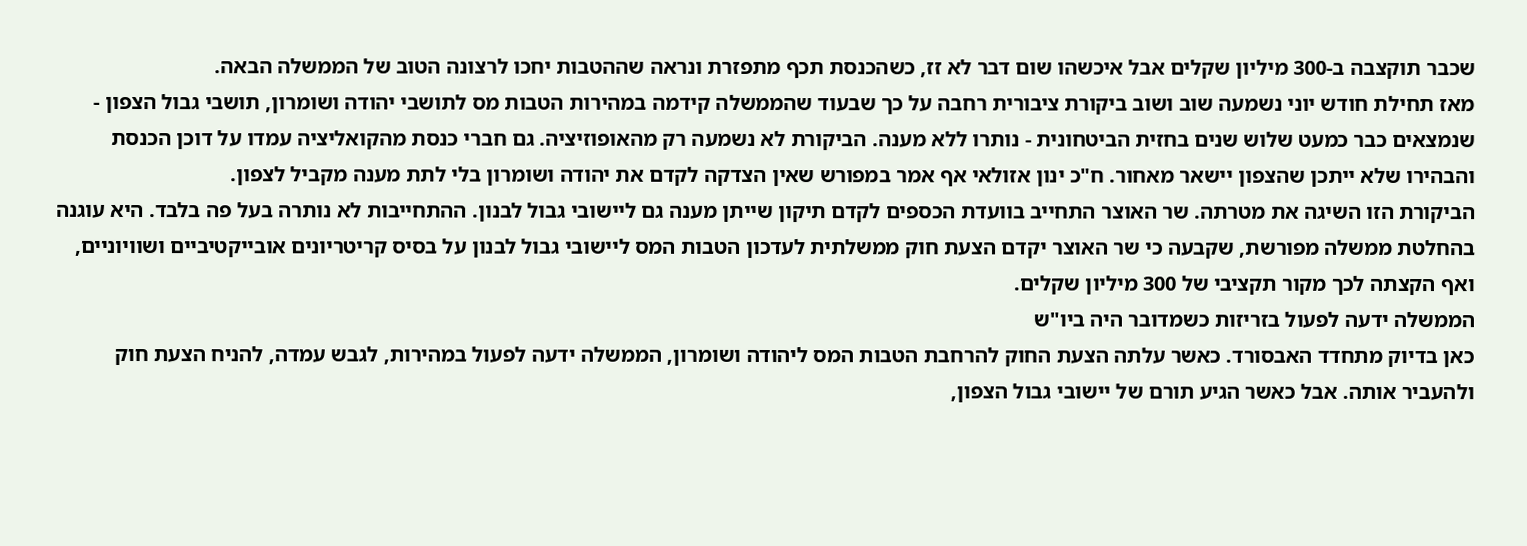שכבר תוקצבה ב-300 מיליון שקלים אבל איכשהו שום דבר לא זז, כשהכנסת תכף מתפזרת ונראה שההטבות יחכו לרצונה הטוב של הממשלה הבאה.
מאז תחילת חודש יוני נשמעה שוב ושוב ביקורת ציבורית רחבה על כך שבעוד שהממשלה קידמה במהירות הטבות מס לתושבי יהודה ושומרון, תושבי גבול הצפון - שנמצאים כבר כמעט שלוש שנים בחזית הביטחונית - נותרו ללא מענה. הביקורת לא נשמעה רק מהאופוזיציה. גם חברי כנסת מהקואליציה עמדו על דוכן הכנסת והבהירו שלא ייתכן שהצפון יישאר מאחור. ח"כ ינון אזולאי אף אמר במפורש שאין הצדקה לקדם את יהודה ושומרון בלי לתת מענה מקביל לצפון.
הביקורת הזו השיגה את מטרתה. שר האוצר התחייב בוועדת הכספים לקדם תיקון שייתן מענה גם ליישובי גבול לבנון. ההתחייבות לא נותרה בעל פה בלבד. היא עוגנה בהחלטת ממשלה מפורשת, שקבעה כי שר האוצר יקדם הצעת חוק ממשלתית לעדכון הטבות המס ליישובי גבול לבנון על בסיס קריטריונים אובייקטיביים ושוויוניים, ואף הקצתה לכך מקור תקציבי של 300 מיליון שקלים.
הממשלה ידעה לפעול בזריזות כשמדובר היה ביו"ש
כאן בדיוק מתחדד האבסורד. כאשר עלתה הצעת החוק להרחבת הטבות המס ליהודה ושומרון, הממשלה ידעה לפעול במהירות, לגבש עמדה, להניח הצעת חוק ולהעביר אותה. אבל כאשר הגיע תורם של יישובי גבול הצפון,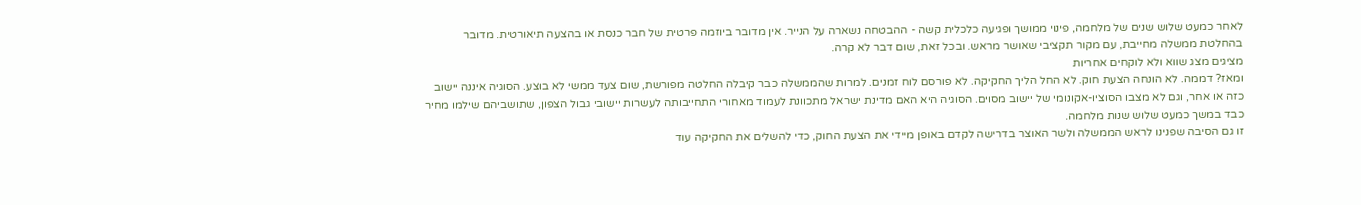לאחר כמעט שלוש שנים של מלחמה, פינוי ממושך ופגיעה כלכלית קשה - ההבטחה נשארה על הנייר. אין מדובר ביוזמה פרטית של חבר כנסת או בהצעה תיאורטית. מדובר בהחלטת ממשלה מחייבת, עם מקור תקציבי שאושר מראש. ובכל זאת, שום דבר לא קרה.
מציגים מצג שווא ולא לוקחים אחריות
ומאז? דממה. לא הונחה הצעת חוק. לא החל הליך החקיקה. לא פורסם לוח זמנים. למרות שהממשלה כבר קיבלה החלטה מפורשת, שום צעד ממשי לא בוצע. הסוגיה איננה יישוב כזה או אחר, וגם לא מצבו הסוציו-אקונומי של יישוב מסוים. הסוגיה היא האם מדינת ישראל מתכוונת לעמוד מאחורי התחייבותה לעשרות יישובי גבול הצפון, שתושביהם שילמו מחיר כבד במשך כמעט שלוש שנות מלחמה.
זו גם הסיבה שפנינו לראש הממשלה ולשר האוצר בדרישה לקדם באופן מיידי את הצעת החוק, כדי להשלים את החקיקה עוד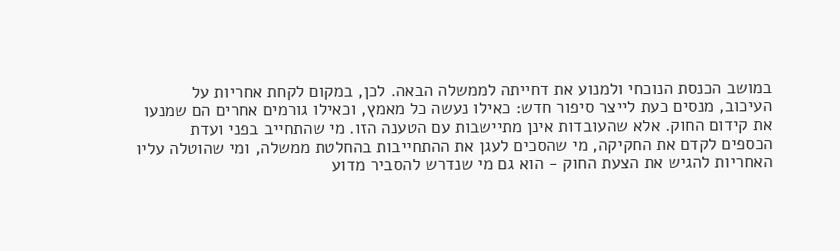במושב הכנסת הנוכחי ולמנוע את דחייתה לממשלה הבאה. לכן, במקום לקחת אחריות על העיכוב, מנסים כעת לייצר סיפור חדש: כאילו נעשה כל מאמץ, וכאילו גורמים אחרים הם שמנעו את קידום החוק. אלא שהעובדות אינן מתיישבות עם הטענה הזו. מי שהתחייב בפני ועדת הכספים לקדם את החקיקה, מי שהסכים לעגן את ההתחייבות בהחלטת ממשלה, ומי שהוטלה עליו האחריות להגיש את הצעת החוק - הוא גם מי שנדרש להסביר מדוע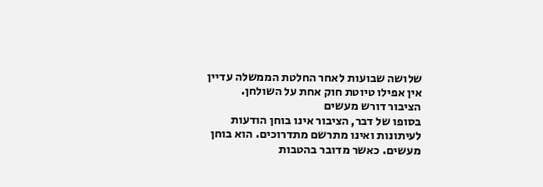שלושה שבועות לאחר החלטת הממשלה עדיין אין אפילו טיוטת חוק אחת על השולחן.
הציבור דורש מעשים
בסופו של דבר, הציבור אינו בוחן הודעות לעיתונות ואינו מתרשם מתדרוכים. הוא בוחן מעשים. כאשר מדובר בהטבות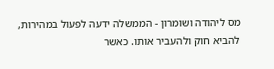מס ליהודה ושומרון - הממשלה ידעה לפעול במהירות, להביא חוק ולהעביר אותו. כאשר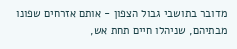מדובר בתושבי גבול הצפון - אותם אזרחים שפונו מבתיהם, שניהלו חיים תחת אש,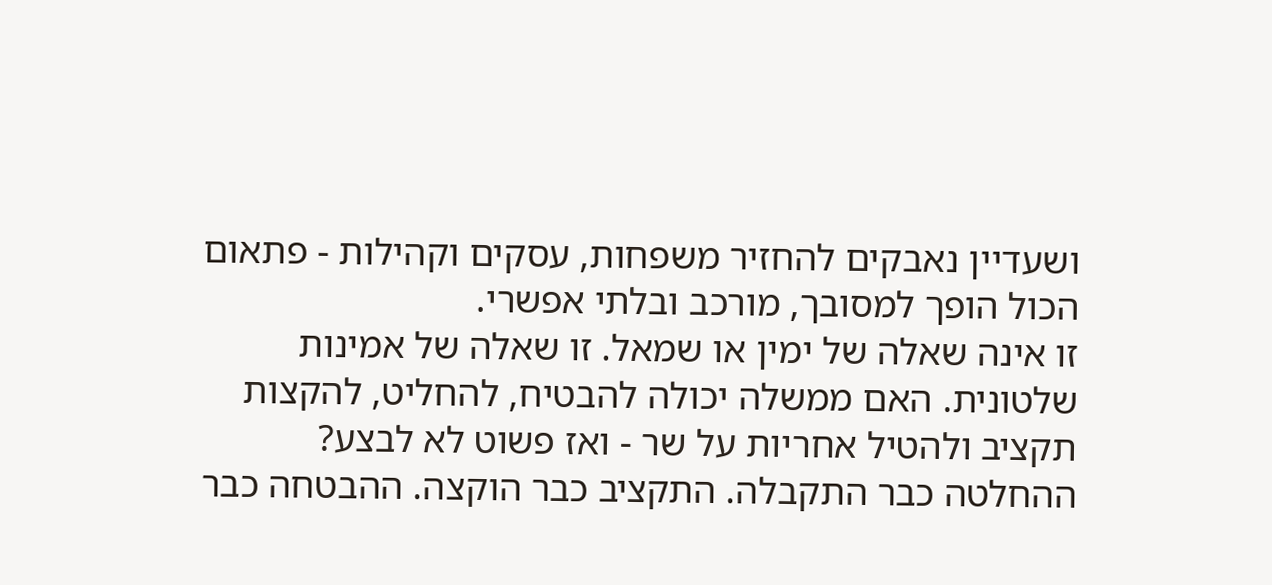ושעדיין נאבקים להחזיר משפחות, עסקים וקהילות - פתאום הכול הופך למסובך, מורכב ובלתי אפשרי.
זו אינה שאלה של ימין או שמאל. זו שאלה של אמינות שלטונית. האם ממשלה יכולה להבטיח, להחליט, להקצות תקציב ולהטיל אחריות על שר - ואז פשוט לא לבצע? ההחלטה כבר התקבלה. התקציב כבר הוקצה. ההבטחה כבר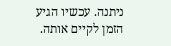ניתנה. עכשיו הגיע הזמן לקיים אותה.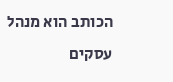הכותב הוא מנהל עסקים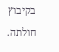בקיבוץ חולתה.